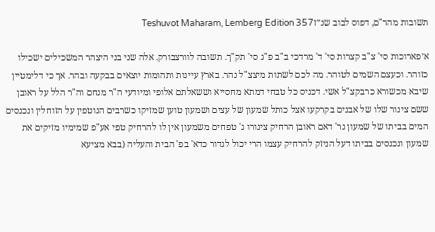תשובות מהר"ם, דפוס לבוב שנ״זTeshuvot Maharam, Lemberg Edition 357

א׳פארוכות סי' צ"ב קצרות סי' ד' מרדכי ב"ב פ"ג סי' תק"ך. תשובה לוורצבורק. אלה שני בני היצהר המשכילים ישכילו כזוהר. וכעצם השמים לטוהר. מה לכם לשתות מיצצ"ל נהר. בארץ עיינות ותהומות יוצאים בבקעה ובהר. אך כי דלימטיין שיבא מכשורא כרבקצ"ל אשי. דכניס כל טבחי דמתא מחסייא וששאלתם אלופי ומיודעי ה"ר מנחם וה"ר הלל על ראובן ששם צינור שלו של אבנים בקרקעו אצל כותל שמעון של עצים ושמעון טוען שמזיקו כשרבים הנוטפין על הזוחלין ונכנסים המים בביתו של שמעון נר' דאם ראובן הרחיק צינורו ג' טפחים משמעון אין לו להרחיק טפי אע"פ שמימיו מזיקים את שמעון ונכנסים בביתו דעל הניזק להרחיק עצמו הרי יכול לגדור כדא' בפ' הבית והעליה (בבא מציעא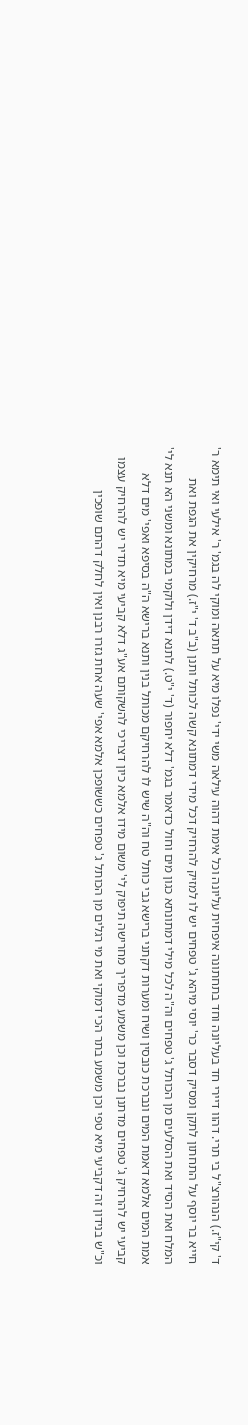ד' קי"ז.) הנהורצ"ל בי תרי. דהוו דיירי חד בעליונה וחד בתחתונה איפחית עליונה וכל אימת דהוה עילאה משי ידי' נפלו מיא על תתאה ומוקי לה בגמ' ר' אילעי ואי תימא ר' חייא בר יוסף על התחתון לתקן ומסיק דסבר כר' יוסי מיהא ג' טפחים יש לו למזיק להרחיק דכל מידי דמתונא קשה לכותל ותנן (ב"ב ד' י"ז.) מרחיקין את הגפת ואת המלח ואת הסיד ואת הסלעים מן הכותל ג' טפחים וה"ה לכל מילי דמתונתא כגון מים וחול כדאמר בגמ' דלא יחפור (ד' י"ט.) לתנא דידן ולוקמי במתונא ומשני הא תנא לי' אמת המים אלמא דאמת המים ונברכת כובסין ושיח ומערות דקתני ברישא גבי כותל טח וה"ה שיש לו להרחיקם מכותל בנין ותנא ברישא ה"ה בסיפא ואפי' מים דלא קביעי יש להרחיק ג' טפחים מדתנן נברכת וכן משמע מדפריך מחרישה תיפוק לי' משום מידו אלמא כיון דצריכי להשקותם אע"ג דלא קביעי מיא תדיר יש להרחיק עצמו וכ"ש בנידון זה דקביעי מיא טפי וכן משמע בתר הכי דמוקי ואת מי רגלים מן הכותל ג' טפחים כששופכן אלמא אפי' שעה אחת גזרו רבנן ואין לחלק דהתם שופכין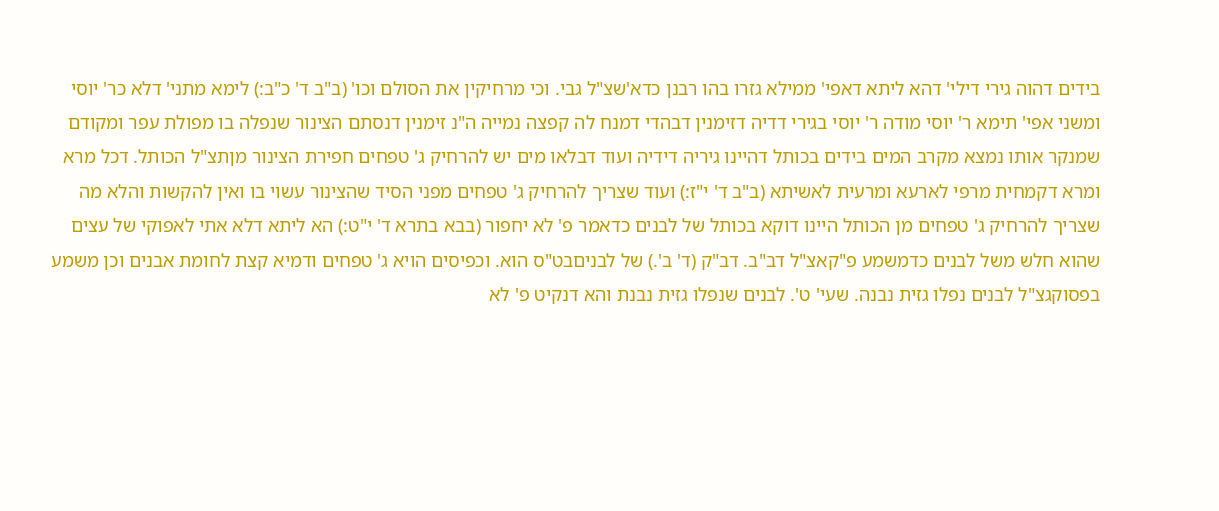בידים דהוה גירי דילי' דהא ליתא דאפי' ממילא גזרו בהו רבנן כדא'שצ"ל גבי. וכי מרחיקין את הסולם וכו' (ב"ב ד' כ"ב:) לימא מתני' דלא כר' יוסי ומשני אפי' תימא ר' יוסי מודה ר' יוסי בגירי דדיה דזימנין דבהדי דמנח לה קפצה נמייה ה"נ זימנין דנסתם הצינור שנפלה בו מפולת עפר ומקודם שמנקר אותו נמצא מקרב המים בידים בכותל דהיינו גיריה דידיה ועוד דבלאו מים יש להרחיק ג' טפחים חפירת הצינור מןתצ"ל הכותל. דכל מרא ומרא דקמחית מרפי לארעא ומרעית לאשיתא (ב"ב ד' י"ז:) ועוד שצריך להרחיק ג' טפחים מפני הסיד שהצינור עשוי בו ואין להקשות והלא מה שצריך להרחיק ג' טפחים מן הכותל היינו דוקא בכותל של לבנים כדאמר פ' לא יחפור (בבא בתרא ד' י"ט:) הא ליתא דלא אתי לאפוקי של עצים שהוא חלש משל לבנים כדמשמע פ"קאצ"ל דב"ב. דב"ק (ד' ב'.) של לבניםבט"ס הוא. וכפיסים הויא ג' טפחים ודמיא קצת לחומת אבנים וכן משמע בפסוקגצ"ל לבנים נפלו גזית נבנה. שעי' ט'. לבנים שנפלו גזית נבנת והא דנקיט פ' לא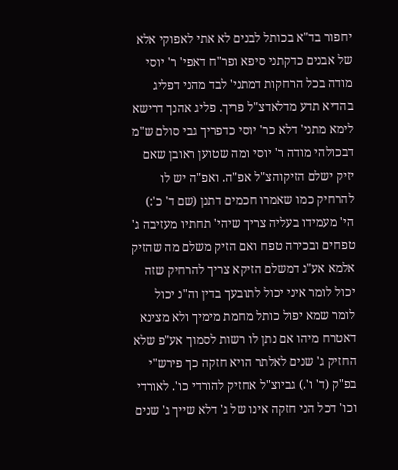יחפור בד"א בכותל לבנים לא אתי לאפוקי אלא של אבנים כדקתני סיפא ופר"ח דאפי' ר' יוסי מודה בכל הרחקות דמתני' לבד מהני דפליג בהדיא תדע מדלאדצ"ל פריך. פליג אהנך דרישא לימא מתני' דלא כר' יוסי כדפריך גבי סולם ש"מ דבכולהי מודה ר' יוסי ומה שטוען ראובן שאם יזיק ישלם הזיקוהצ"ל אפ"ה. ואפ"ה יש לו להרחיק כמו שאמרו חכמים דתנן (שם ד' כ':) הי' מעמידו בעליה צריך שיהי' תחתיו מעזיבה ג' טפחים ובכירה טפח ואם הזיק משלם מה שהזיק אלמא אע"ג דמשלם הזיקא צריך להרחיק שזה יכול לומר איני יכול לתובעך בדין וה"נ יכול לומר שמא יפול כותל מחמת מימיך ולא מצינא דאטרח מיהו אם נתן לו רשות לסמוך אע"פ שלא החזיק ג' שנים לאלתר הויא חזקה כך פירש"י בפ"ק (ד' ו'.) גביוצ"ל אחזיק להורדי כו'. לאורדי וכו' דכל הני חזקה אינו של ג' דלא שייך ג' שנים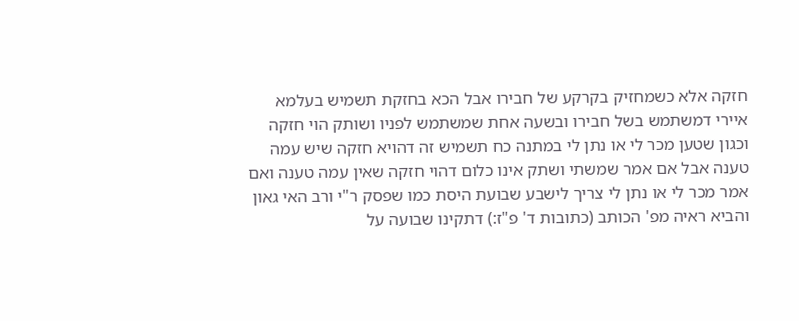חזקה אלא כשמחזיק בקרקע של חבירו אבל הכא בחזקת תשמיש בעלמא איירי דמשתמש בשל חבירו ובשעה אחת שמשתמש לפניו ושותק הוי חזקה וכגון שטען מכר לי או נתן לי במתנה כח תשמיש זה דהויא חזקה שיש עמה טענה אבל אם אמר שמשתי ושתק אינו כלום דהוי חזקה שאין עמה טענה ואם אמר מכר לי או נתן לי צריך לישבע שבועת היסת כמו שפסק ר"י ורב האי גאון והביא ראיה מפ' הכותב (כתובות ד' פ"ז:) דתקינו שבועה על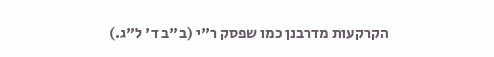הקרקעות מדרבנן כמו שפסק ר"י (ב"ב ד' ל"ג.)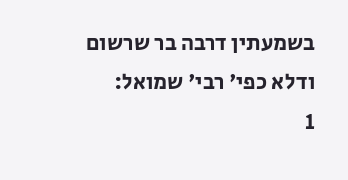בשמעתין דרבה בר שרשום ודלא כפי' רבי' שמואל:
1